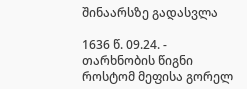შინაარსზე გადასვლა

1636 წ. 09.24. - თარხნობის წიგნი როსტომ მეფისა გორელ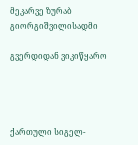მეკარვე ზურაბ გიორგიშვილისადმი

გვერდიდან ვიკიწყარო




ქართული სიგელ-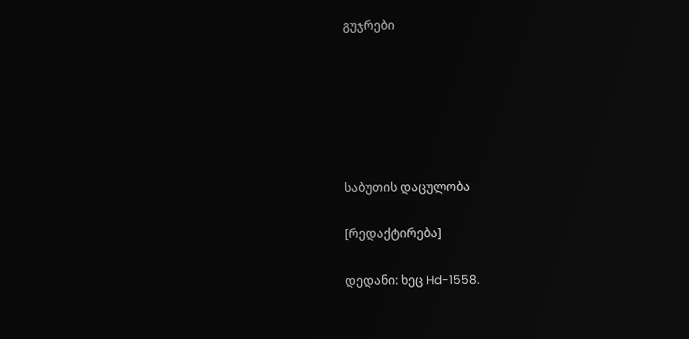გუჯრები






საბუთის დაცულობა

[რედაქტირება]

დედანი: ხეც Hd-1558.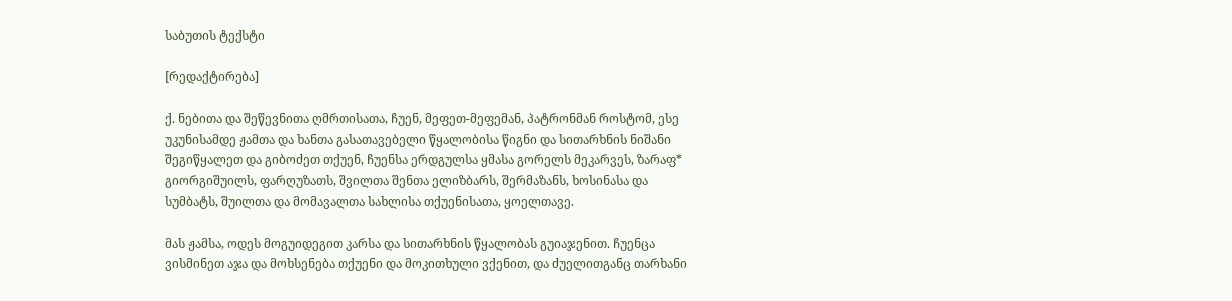საბუთის ტექსტი

[რედაქტირება]

ქ. ნებითა და შეწევნითა ღმრთისათა, ჩუენ, მეფეთ-მეფემან, პატრონმან როსტომ, ესე უკუნისამდე ჟამთა და ხანთა გასათავებელი წყალობისა წიგნი და სითარხნის ნიშანი შეგიწყალეთ და გიბოძეთ თქუენ, ჩუენსა ერდგულსა ყმასა გორელს მეკარვეს, ზარაფ* გიორგიშუილს, ფარღუზათს, შვილთა შენთა ელიზბარს, შერმაზანს, ხოსინასა და სუმბატს, შუილთა და მომავალთა სახლისა თქუენისათა, ყოელთავე.

მას ჟამსა, ოდეს მოგუიდეგით კარსა და სითარხნის წყალობას გუიაჯენით. ჩუენცა ვისმინეთ აჯა და მოხსენება თქუენი და მოკითხული ვქენით, და ძუელითგანც თარხანი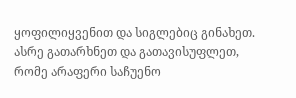ყოფილიყვენით და სიგლებიც გინახეთ. ასრე გათარხნეთ და გათავისუფლეთ, რომე არაფერი საჩუენო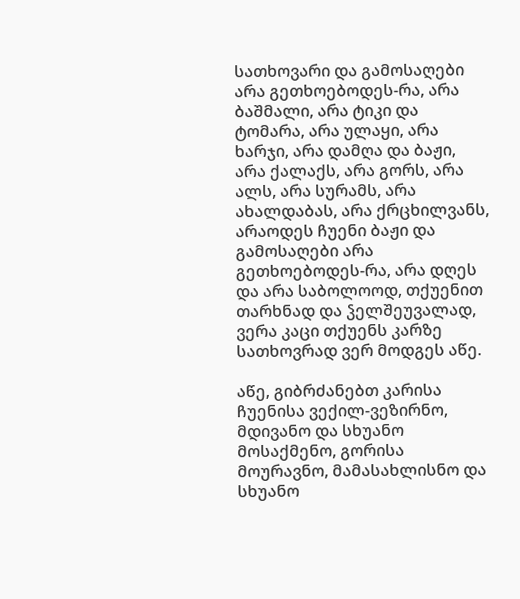სათხოვარი და გამოსაღები არა გეთხოებოდეს-რა, არა ბაშმალი, არა ტიკი და ტომარა, არა ულაყი, არა ხარჯი, არა დამღა და ბაჟი, არა ქალაქს, არა გორს, არა ალს, არა სურამს, არა ახალდაბას, არა ქრცხილვანს, არაოდეს ჩუენი ბაჟი და გამოსაღები არა გეთხოებოდეს-რა, არა დღეს და არა საბოლოოდ, თქუენით თარხნად და ჴელშეუვალად, ვერა კაცი თქუენს კარზე სათხოვრად ვერ მოდგეს აწე.

აწე, გიბრძანებთ კარისა ჩუენისა ვექილ-ვეზირნო, მდივანო და სხუანო მოსაქმენო, გორისა მოურავნო, მამასახლისნო და სხუანო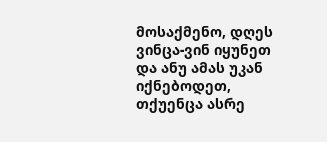მოსაქმენო, დღეს ვინცა-ვინ იყუნეთ და ანუ ამას უკან იქნებოდეთ, თქუენცა ასრე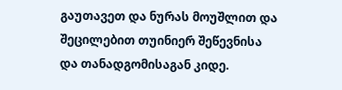გაუთავეთ და ნურას მოუშლით და შეცილებით თუინიერ შეწევნისა და თანადგომისაგან კიდე.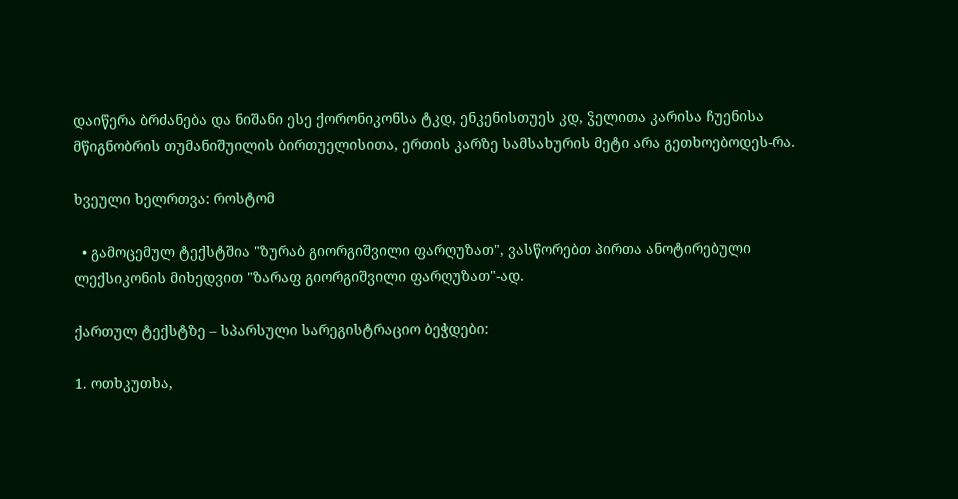დაიწერა ბრძანება და ნიშანი ესე ქორონიკონსა ტკდ, ენკენისთუეს კდ, ჴელითა კარისა ჩუენისა მწიგნობრის თუმანიშუილის ბირთუელისითა, ერთის კარზე სამსახურის მეტი არა გეთხოებოდეს-რა.

ხვეული ხელრთვა: როსტომ

  • გამოცემულ ტექსტშია "ზურაბ გიორგიშვილი ფარღუზათ", ვასწორებთ პირთა ანოტირებული ლექსიკონის მიხედვით "ზარაფ გიორგიშვილი ფარღუზათ"-ად.

ქართულ ტექსტზე – სპარსული სარეგისტრაციო ბეჭდები:

1. ოთხკუთხა,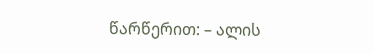წარწერით: – ალის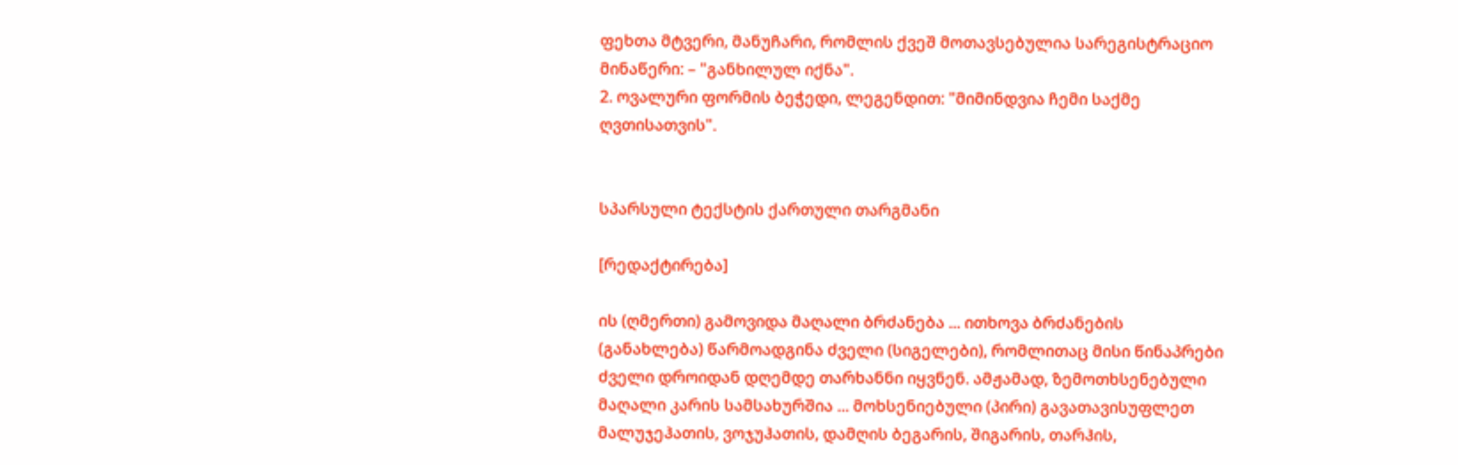ფეხთა მტვერი, მანუჩარი, რომლის ქვეშ მოთავსებულია სარეგისტრაციო მინაწერი: – "განხილულ იქნა".
2. ოვალური ფორმის ბეჭედი, ლეგენდით: "მიმინდვია ჩემი საქმე ღვთისათვის".


სპარსული ტექსტის ქართული თარგმანი

[რედაქტირება]

ის (ღმერთი) გამოვიდა მაღალი ბრძანება ... ითხოვა ბრძანების (განახლება) წარმოადგინა ძველი (სიგელები), რომლითაც მისი წინაპრები ძველი დროიდან დღემდე თარხანნი იყვნენ. ამჟამად, ზემოთხსენებული მაღალი კარის სამსახურშია ... მოხსენიებული (პირი) გავათავისუფლეთ მალუჯეჰათის, ვოჯუჰათის, დამღის ბეგარის, შიგარის, თარჰის,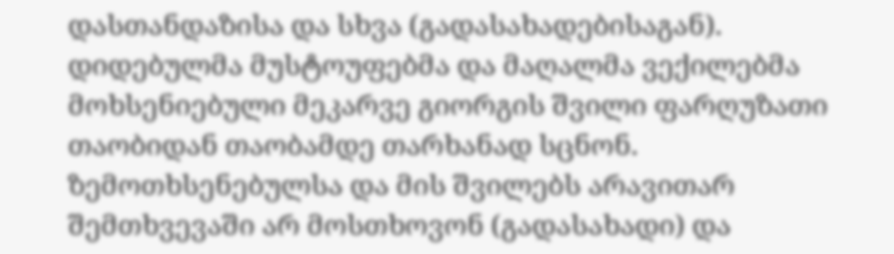დასთანდაზისა და სხვა (გადასახადებისაგან). დიდებულმა მუსტოუფებმა და მაღალმა ვექილებმა მოხსენიებული მეკარვე გიორგის შვილი ფარღუზათი თაობიდან თაობამდე თარხანად სცნონ. ზემოთხსენებულსა და მის შვილებს არავითარ შემთხვევაში არ მოსთხოვონ (გადასახადი) და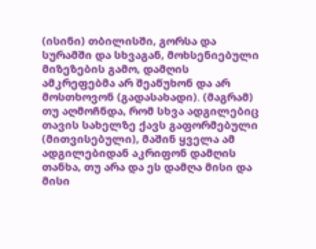(ისინი) თბილისში, გორსა და სურამში და სხვაგან, მოხსენიებული მიზეზების გამო, დამღის ამკრეფებმა არ შეაწუხონ და არ მოსთხოვონ (გადასახადი). (მაგრამ) თუ აღმოჩნდა, რომ სხვა ადგილებიც თავის სახელზე ქავს გაფორმებული (მითვისებული), მაშინ ყველა ამ ადგილებიდან აკრიფონ დამღის თანხა, თუ არა და ეს დამღა მისი და მისი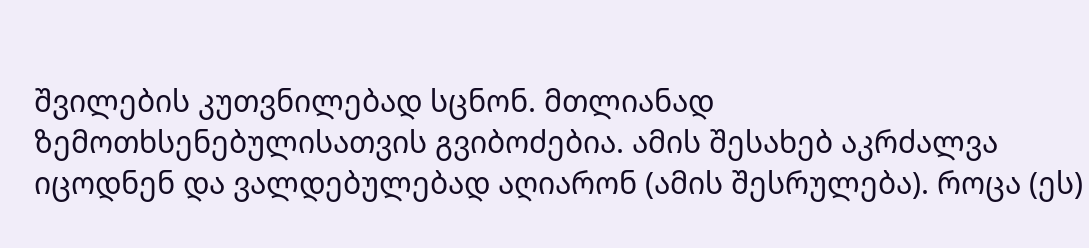შვილების კუთვნილებად სცნონ. მთლიანად ზემოთხსენებულისათვის გვიბოძებია. ამის შესახებ აკრძალვა იცოდნენ და ვალდებულებად აღიარონ (ამის შესრულება). როცა (ეს)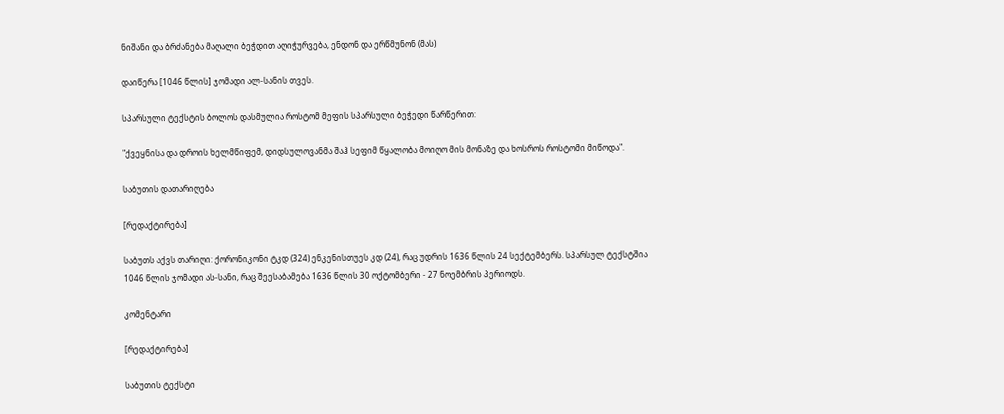ნიშანი და ბრძანება მაღალი ბეჭდით აღიჭურვება, ენდონ და ერწმუნონ (მას)

დაიწერა [1046 წლის] ჯომადი ალ-სანის თვეს.

სპარსული ტექსტის ბოლოს დასმულია როსტომ მეფის სპარსული ბეჭედი წარწერით:

"ქვეყნისა და დროის ხელმწიფემ, დიდსულოვანმა შაჰ სეფიმ წყალობა მოიღო მის მონაზე და ხოსროს როსტომი მიწოდა".

საბუთის დათარიღება

[რედაქტირება]

საბუთს აქვს თარიღი: ქორონიკონი ტკდ (324) ენკენისთუეს კდ (24), რაც უდრის 1636 წლის 24 სექტემბერს. სპარსულ ტექსტშია 1046 წლის ჯომადი ას-სანი, რაც შეესაბამება 1636 წლის 30 ოქტომბერი - 27 ნოემბრის პერიოდს.

კომენტარი

[რედაქტირება]

საბუთის ტექსტი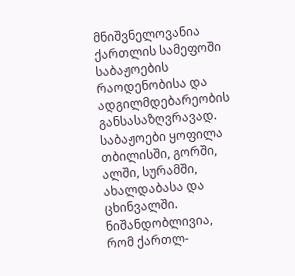მნიშვნელოვანია ქართლის სამეფოში საბაჟოების რაოდენობისა და ადგილმდებარეობის განსასაზღვრავად. საბაჟოები ყოფილა თბილისში, გორში, ალში, სურამში, ახალდაბასა და ცხინვალში. ნიშანდობლივია, რომ ქართლ-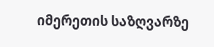იმერეთის საზღვარზე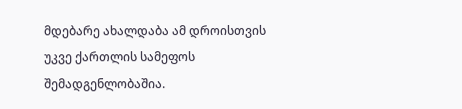მდებარე ახალდაბა ამ დროისთვის უკვე ქართლის სამეფოს შემადგენლობაშია.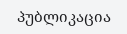პუბლიკაცია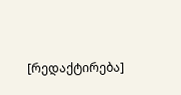[რედაქტირება]